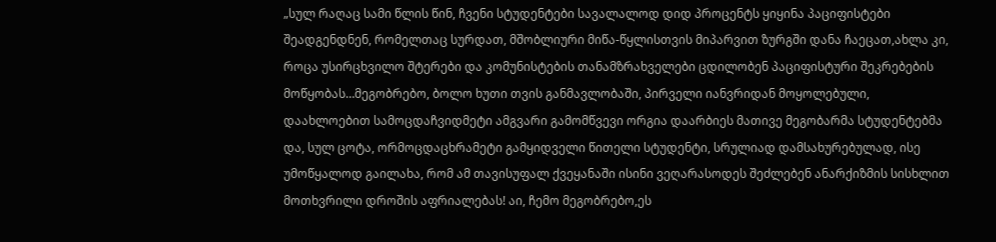„სულ რაღაც სამი წლის წინ, ჩვენი სტუდენტები სავალალოდ დიდ პროცენტს ყიყინა პაციფისტები შეადგენდნენ, რომელთაც სურდათ, მშობლიური მიწა-წყლისთვის მიპარვით ზურგში დანა ჩაეცათ,ახლა კი, როცა უსირცხვილო შტერები და კომუნისტების თანამზრახველები ცდილობენ პაციფისტური შეკრებების მოწყობას…მეგობრებო, ბოლო ხუთი თვის განმავლობაში, პირველი იანვრიდან მოყოლებული, დაახლოებით სამოცდაჩვიდმეტი ამგვარი გამომწვევი ორგია დაარბიეს მათივე მეგობარმა სტუდენტებმა და, სულ ცოტა, ორმოცდაცხრამეტი გამყიდველი წითელი სტუდენტი, სრულიად დამსახურებულად, ისე უმოწყალოდ გაილახა, რომ ამ თავისუფალ ქვეყანაში ისინი ვეღარასოდეს შეძლებენ ანარქიზმის სისხლით მოთხვრილი დროშის აფრიალებას! აი, ჩემო მეგობრებო,ეს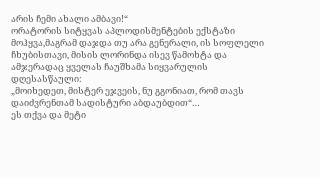არის ჩემი ახალი ამბავი!“
ორატორის სიტყვას აპლოდისმენტების ექსტაზი მოჰყვა,მაგრამ დაჯდა თუ არა გენერალი, ის სოფლელი ჩხუბისთავი, მისის ლორინდა ისევ წამოხტა და ამჯერადაც ყველას ჩაუშხამა სიყვარულის დღესასწაული:
„მოიხედეთ, მისტერ ეჯვეის, ნუ გგონიათ, რომ თავს დაიძვრენთამ სადისტური აბდაუბდით“…
ეს თქვა და მეტი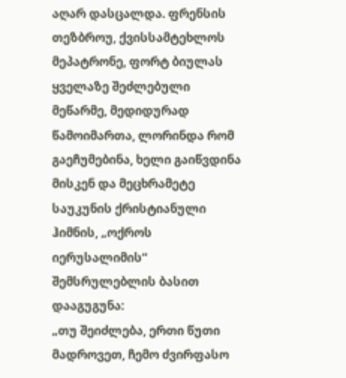აღარ დასცალდა. ფრენსის თეზბროუ, ქვისსამტეხლოს მეპატრონე, ფორტ ბიულას ყველაზე შეძლებული მეწარმე, მედიდურად წამოიმართა, ლორინდა რომ გაეჩუმებინა, ხელი გაიწვდინა მისკენ და მეცხრამეტე საუკუნის ქრისტიანული ჰიმნის, „ოქროს იერუსალიმის“ შემსრულებლის ბასით დააგუგუნა:
„თუ შეიძლება, ერთი წუთი მადროვეთ, ჩემო ძვირფასო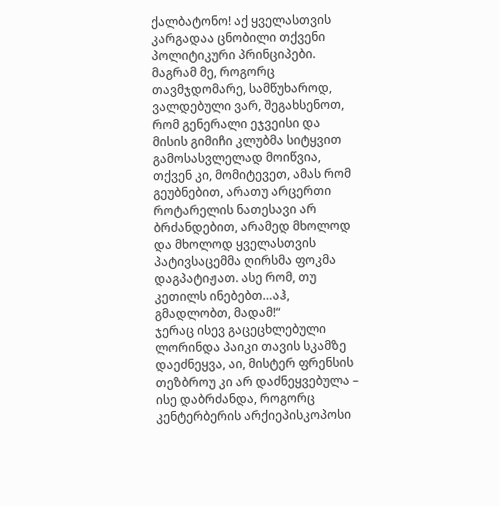ქალბატონო! აქ ყველასთვის კარგადაა ცნობილი თქვენი პოლიტიკური პრინციპები. მაგრამ მე, როგორც თავმჯდომარე, სამწუხაროდ, ვალდებული ვარ, შეგახსენოთ, რომ გენერალი ეჯვეისი და მისის გიმიჩი კლუბმა სიტყვით გამოსასვლელად მოიწვია, თქვენ კი, მომიტევეთ, ამას რომ გეუბნებით, არათუ არცერთი როტარელის ნათესავი არ ბრძანდებით, არამედ მხოლოდ და მხოლოდ ყველასთვის პატივსაცემმა ღირსმა ფოკმა დაგპატიჟათ. ასე რომ, თუ კეთილს ინებებთ…აჰ, გმადლობთ, მადამ!“
ჯერაც ისევ გაცეცხლებული ლორინდა პაიკი თავის სკამზე დაეძნეყვა, აი, მისტერ ფრენსის თეზბროუ კი არ დაძნეყვებულა – ისე დაბრძანდა, როგორც კენტერბერის არქიეპისკოპოსი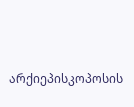არქიეპისკოპოსის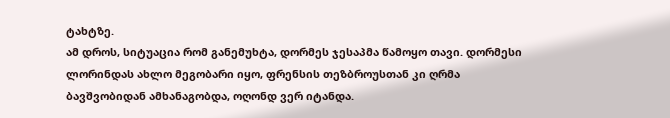ტახტზე.
ამ დროს, სიტუაცია რომ განემუხტა, დორმეს ჯესაპმა წამოყო თავი. დორმესი ლორინდას ახლო მეგობარი იყო, ფრენსის თეზბროუსთან კი ღრმა ბავშვობიდან ამხანაგობდა, ოღონდ ვერ იტანდა.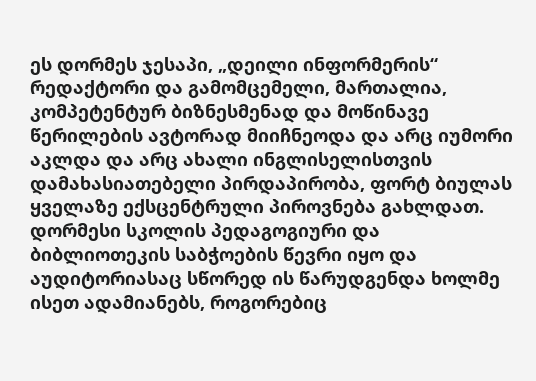ეს დორმეს ჯესაპი, „დეილი ინფორმერის“ რედაქტორი და გამომცემელი, მართალია, კომპეტენტურ ბიზნესმენად და მოწინავე წერილების ავტორად მიიჩნეოდა და არც იუმორი აკლდა და არც ახალი ინგლისელისთვის დამახასიათებელი პირდაპირობა, ფორტ ბიულას ყველაზე ექსცენტრული პიროვნება გახლდათ. დორმესი სკოლის პედაგოგიური და ბიბლიოთეკის საბჭოების წევრი იყო და აუდიტორიასაც სწორედ ის წარუდგენდა ხოლმე ისეთ ადამიანებს, როგორებიც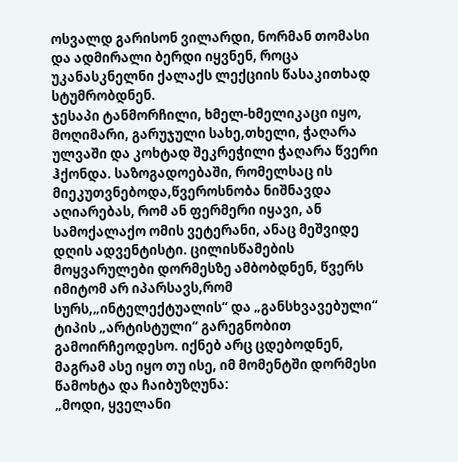ოსვალდ გარისონ ვილარდი, ნორმან თომასი და ადმირალი ბერდი იყვნენ, როცა უკანასკნელნი ქალაქს ლექციის წასაკითხად სტუმრობდნენ.
ჯესაპი ტანმორჩილი, ხმელ-ხმელიკაცი იყო, მოღიმარი, გარუჯული სახე,თხელი, ჭაღარა ულვაში და კოხტად შეკრეჭილი ჭაღარა წვერი ჰქონდა. საზოგადოებაში, რომელსაც ის მიეკუთვნებოდა,წვეროსნობა ნიშნავდა აღიარებას, რომ ან ფერმერი იყავი, ან სამოქალაქო ომის ვეტერანი, ანაც მეშვიდე დღის ადვენტისტი. ცილისწამების მოყვარულები დორმესზე ამბობდნენ, წვერს იმიტომ არ იპარსავს,რომ სურს,„ინტელექტუალის“ და „განსხვავებული“ ტიპის „არტისტული“ გარეგნობით გამოირჩეოდესო. იქნებ არც ცდებოდნენ, მაგრამ ასე იყო თუ ისე, იმ მომენტში დორმესი წამოხტა და ჩაიბუზღუნა:
„მოდი, ყველანი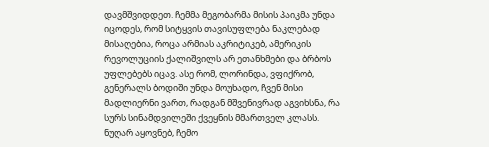დავმშვიდდეთ. ჩემმა მეგობარმა მისის პაიკმა უნდა იცოდეს, რომ სიტყვის თავისუფლება ნაკლებად მისაღებია, როცა არმიას აკრიტიკებ, ამერიკის რევოლუციის ქალიშვილს არ ეთანხმები და ბრბოს უფლებებს იცავ. ასე რომ, ლორინდა, ვფიქრობ, გენერალს ბოდიში უნდა მოუხადო, ჩვენ მისი მადლიერნი ვართ, რადგან მშვენივრად აგვიხსნა, რა სურს სინამდვილეში ქვეყნის მმართველ კლასს. ნუღარ აყოვნებ, ჩემო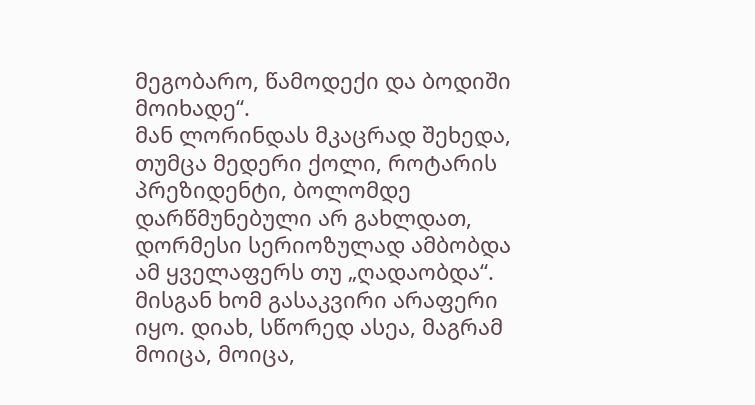მეგობარო, წამოდექი და ბოდიში მოიხადე“.
მან ლორინდას მკაცრად შეხედა, თუმცა მედერი ქოლი, როტარის პრეზიდენტი, ბოლომდე დარწმუნებული არ გახლდათ, დორმესი სერიოზულად ამბობდა ამ ყველაფერს თუ „ღადაობდა“. მისგან ხომ გასაკვირი არაფერი იყო. დიახ, სწორედ ასეა, მაგრამ მოიცა, მოიცა,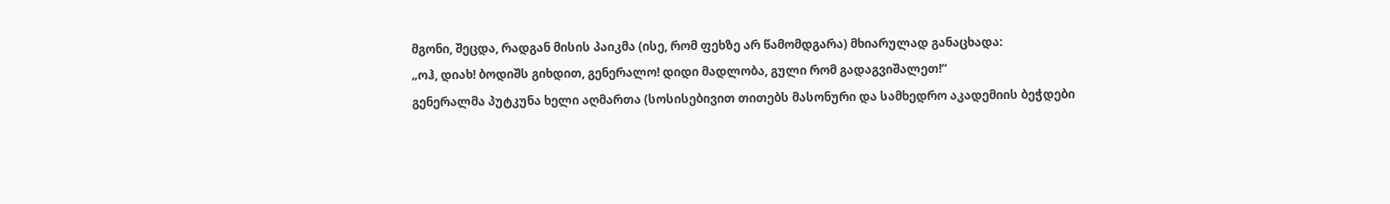მგონი, შეცდა, რადგან მისის პაიკმა (ისე, რომ ფეხზე არ წამომდგარა) მხიარულად განაცხადა:
„ოჰ, დიახ! ბოდიშს გიხდით, გენერალო! დიდი მადლობა, გული რომ გადაგვიშალეთ!“
გენერალმა პუტკუნა ხელი აღმართა (სოსისებივით თითებს მასონური და სამხედრო აკადემიის ბეჭდები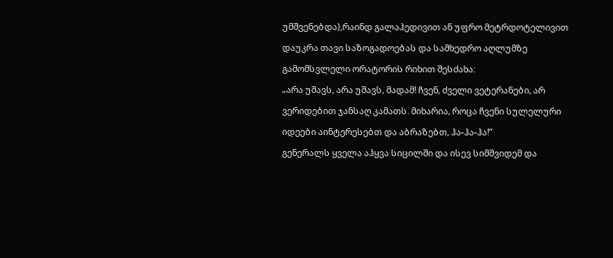უმშვენებდა),რაინდ გალაჰედივით ან უფრო მეტრდოტელივით დაუკრა თავი საზოგადოებას და სამხედრო აღლუმზე გამომსვლელი ორატორის რიხით შესძახა:
„არა უშავს, არა უშავს, მადამ! ჩვენ, ძველი ვეტერანები, არ ვერიდებით ჯანსაღ კამათს. მიხარია, როცა ჩვენი სულელური იდეები აინტერესებთ და აბრაზებთ, ჰა-ჰა-ჰა!“
გენერალს ყველა აჰყვა სიცილში და ისევ სიმშვიდემ და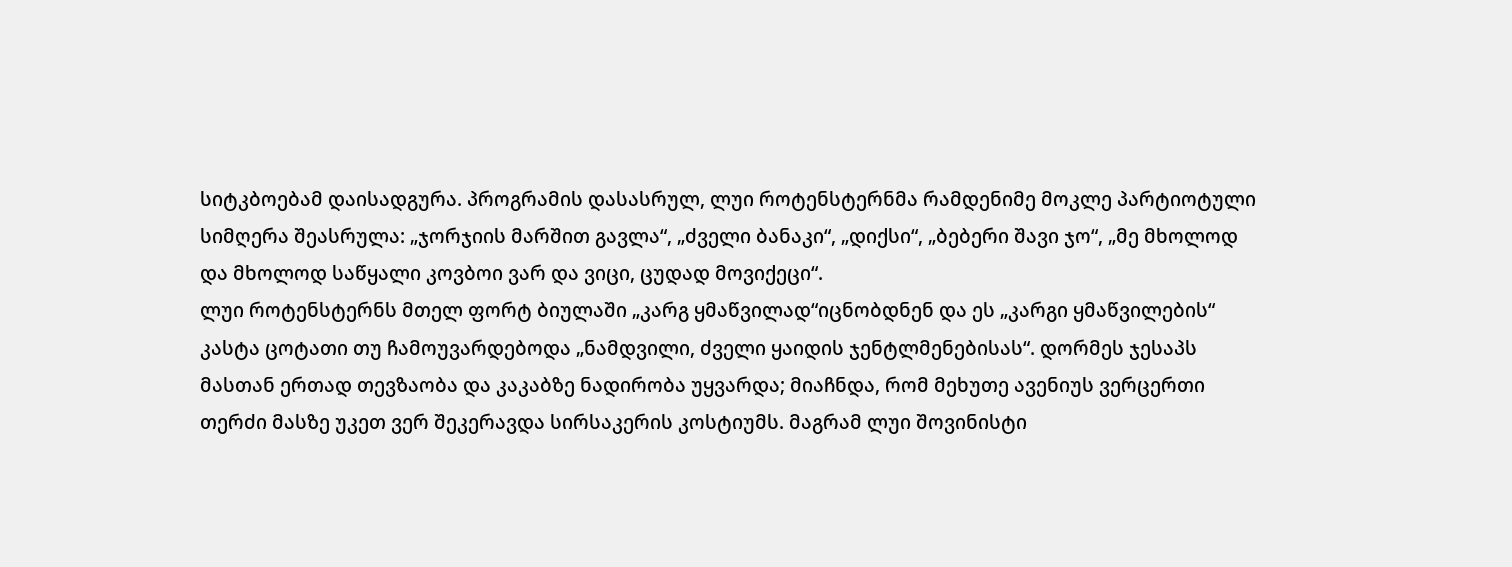სიტკბოებამ დაისადგურა. პროგრამის დასასრულ, ლუი როტენსტერნმა რამდენიმე მოკლე პარტიოტული სიმღერა შეასრულა: „ჯორჯიის მარშით გავლა“, „ძველი ბანაკი“, „დიქსი“, „ბებერი შავი ჯო“, „მე მხოლოდ და მხოლოდ საწყალი კოვბოი ვარ და ვიცი, ცუდად მოვიქეცი“.
ლუი როტენსტერნს მთელ ფორტ ბიულაში „კარგ ყმაწვილად“იცნობდნენ და ეს „კარგი ყმაწვილების“ კასტა ცოტათი თუ ჩამოუვარდებოდა „ნამდვილი, ძველი ყაიდის ჯენტლმენებისას“. დორმეს ჯესაპს მასთან ერთად თევზაობა და კაკაბზე ნადირობა უყვარდა; მიაჩნდა, რომ მეხუთე ავენიუს ვერცერთი თერძი მასზე უკეთ ვერ შეკერავდა სირსაკერის კოსტიუმს. მაგრამ ლუი შოვინისტი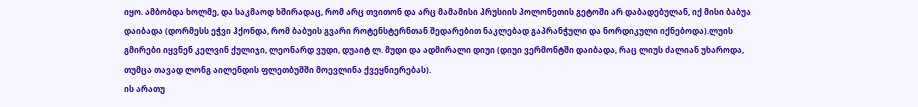იყო. ამბობდა ხოლმე, და საკმაოდ ხშირადაც, რომ არც თვითონ და არც მამამისი პრუსიის პოლონეთის გეტოში არ დაბადებულან, იქ მისი ბაბუა დაიბადა (დორმესს ეჭვი ჰქონდა, რომ ბაბუის გვარი როტენსტერნთან შედარებით ნაკლებად გაპრანჭული და ნორდიკული იქნებოდა).ლუის გმირები იყვნენ კელვინ ქულიჯი, ლეონარდ ვუდი, დუაიტ ლ. მუდი და ადმირალი დიუი (დიუი ვერმონტში დაიბადა, რაც ლიუს ძალიან უხაროდა, თუმცა თავად ლონგ აილენდის ფლეთბუშში მოევლინა ქვეყნიერებას).
ის არათუ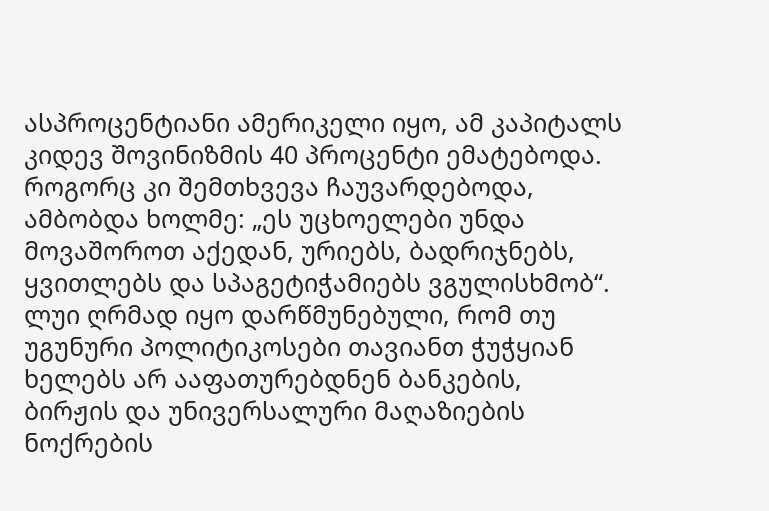ასპროცენტიანი ამერიკელი იყო, ამ კაპიტალს კიდევ შოვინიზმის 40 პროცენტი ემატებოდა. როგორც კი შემთხვევა ჩაუვარდებოდა, ამბობდა ხოლმე: „ეს უცხოელები უნდა მოვაშოროთ აქედან, ურიებს, ბადრიჯნებს, ყვითლებს და სპაგეტიჭამიებს ვგულისხმობ“. ლუი ღრმად იყო დარწმუნებული, რომ თუ უგუნური პოლიტიკოსები თავიანთ ჭუჭყიან ხელებს არ ააფათურებდნენ ბანკების, ბირჟის და უნივერსალური მაღაზიების ნოქრების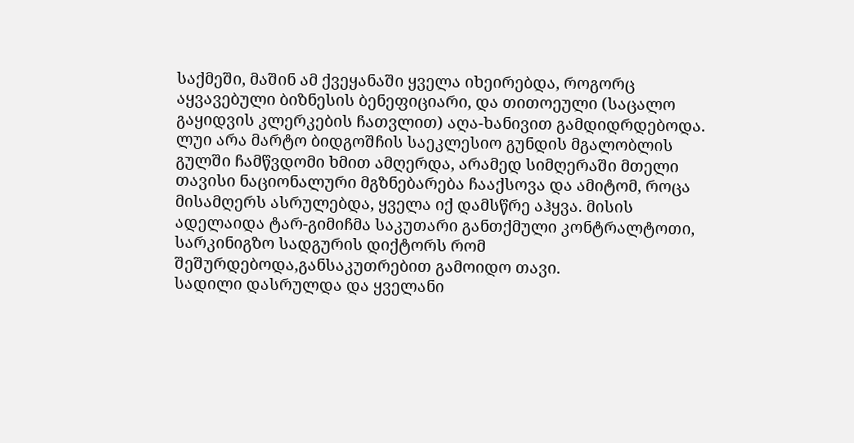საქმეში, მაშინ ამ ქვეყანაში ყველა იხეირებდა, როგორც აყვავებული ბიზნესის ბენეფიციარი, და თითოეული (საცალო გაყიდვის კლერკების ჩათვლით) აღა-ხანივით გამდიდრდებოდა.
ლუი არა მარტო ბიდგოშჩის საეკლესიო გუნდის მგალობლის გულში ჩამწვდომი ხმით ამღერდა, არამედ სიმღერაში მთელი თავისი ნაციონალური მგზნებარება ჩააქსოვა და ამიტომ, როცა მისამღერს ასრულებდა, ყველა იქ დამსწრე აჰყვა. მისის ადელაიდა ტარ-გიმიჩმა საკუთარი განთქმული კონტრალტოთი, სარკინიგზო სადგურის დიქტორს რომ შეშურდებოდა,განსაკუთრებით გამოიდო თავი.
სადილი დასრულდა და ყველანი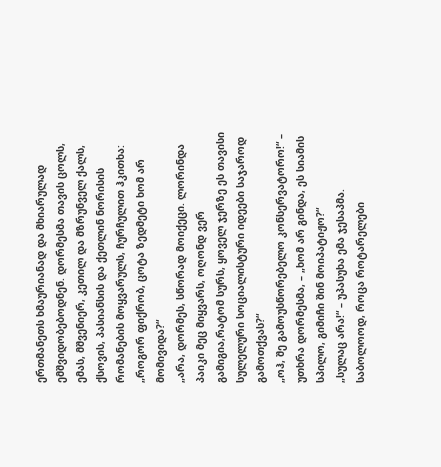ერთმანეთს ხმაურიანად და მხიარულად ემშვიდობებოდნენ. დორმესმა თავის ცოლს, ემას, მშვენიერ, კეთილ და მზრუნველ ქალს, ქსოვის, პასიანსის და ქეთლინ ნორისის რომანების მოყვარულს, ჩურჩულით ჰკითხა:
„როგორ ფიქრობ, ცოტა ზედმეტი ხომ არ მომივიდა?“
„არა, დორმეს, სწორად მოიქეცი. ლორინდა პაიკი მეც მიყვარს, ოღონდ ვერ გამიგია,რატომ სურს, ყოველ ჯერზე ეს თავისი სულელური სოციალისტური იდეები საჯაროდ გამოთქვას?“
„ოჰ, შე გამოუსწორებელო კონსერვატორო!“ – უთხრა დორმესმა, – „ხომ არ გინდა, ეს სიამის სპილო, გიმიჩი შინ მოიპატიჟო?“
„სულაც არა!“ – უპასუხა ემა ჯესაპმა.
საბოლოოდ, როცა როტარელები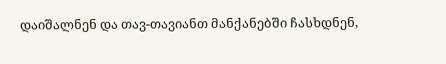დაიშალნენ და თავ-თავიანთ მანქანებში ჩასხდნენ,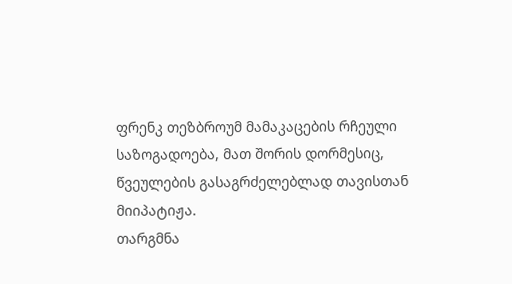ფრენკ თეზბროუმ მამაკაცების რჩეული საზოგადოება, მათ შორის დორმესიც, წვეულების გასაგრძელებლად თავისთან მიიპატიჟა.
თარგმნა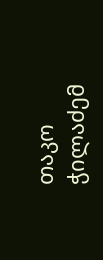თაკო ჭილაძემ